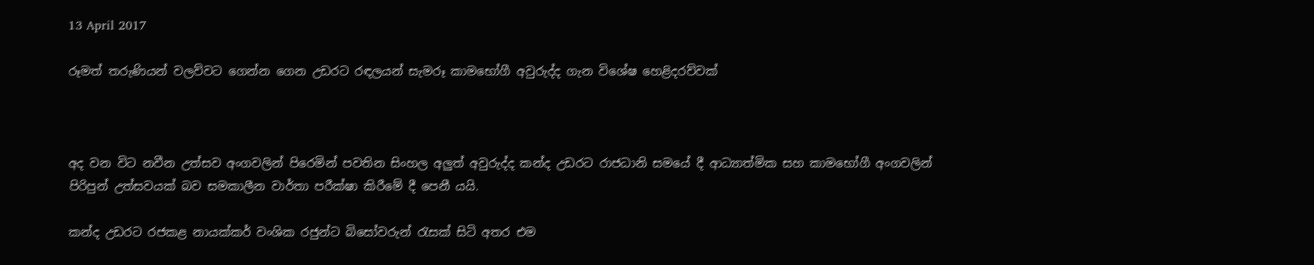13 April 2017

රූමත් තරුණියන් වලව්වට ගෙන්න ගෙන උඩරට රඳලයන් සැමරූ කාමභෝගී අවුරුද්ද ගැන විශේෂ හෙළිදරව්වක්



අද වන විට නවීන උත්සව අංගවලින් පිරෙමින් පවතින සිංහල අලුත් අවුරුද්ද කන්ද උඩරට රාජධානි සමයේ දී ආධ්‍යාත්මික සහ කාමභෝගී අංගවලින් පිරිපුන් උත්සවයක් බව සමකාලීන වාර්තා පරීක්ෂා කිරීමේ දී පෙනී යයි.

කන්ද උඩරට රජකළ නායක්කර් වංශික රජුන්ට බිසෝවරුන් රැසක් සිටි අතර එම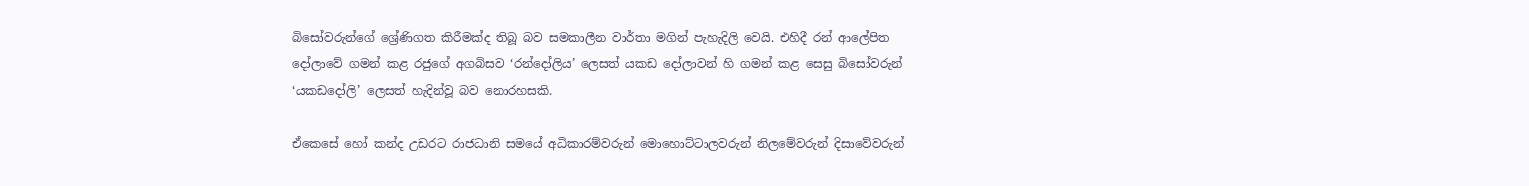බිසෝවරුන්ගේ ශ්‍රේණිගත කිරීමක්ද තිබූ බව සමකාලීන වාර්තා මගින් පැහැදිලි වෙයි. එහිදී රන් ආලේපිත දෝලාවේ ගමන් කළ රජුගේ අගබිසව ‘රන්දෝලිය’ ලෙසත් යකඩ දෝලාවන් හි ගමන් කළ සෙසු බිසෝවරුන් ‘යකඩදෝලි’ ලෙසත් හැදින්වූ බව නොරහසකි.

ඒකෙසේ හෝ කන්ද උඩරට රාජධානි සමයේ අධිකාරම්වරුන් මොහොට්ටාලවරුන් නිලමේවරුන් දිසාවේවරුන්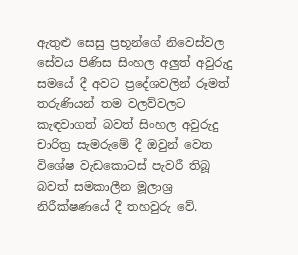ඇතුළු සෙසු ප්‍රභූන්ගේ නිවෙස්වල සේවය පිණිස සිංහල අලුත් අවුරුදු සමයේ දී අවට ප්‍රදේශවලින් රූමත් තරුණියන් තම වලව්වලට  කැඳවාගත් බවත් සිංහල අවුරුදු චාරිත්‍ර සැමරුමේ දී ඔවුන් වෙත විශේෂ වැඩකොටස් පැවරී තිබූ බවත් සමකාලීන මූලාශ්‍ර නිරීක්ෂණයේ දී තහවුරු වේ.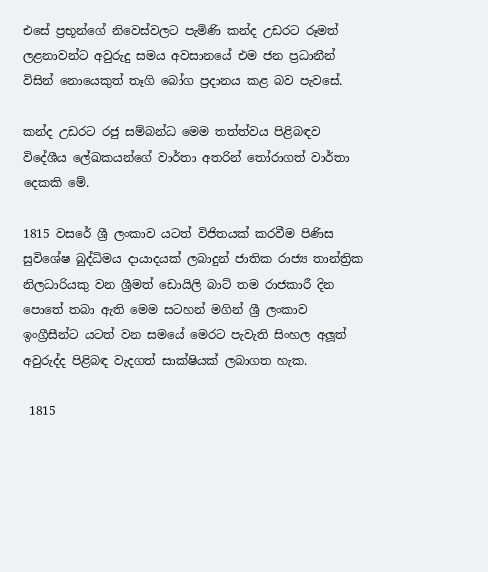එසේ ප්‍රභූන්ගේ නිවෙස්වලට පැමිණි කන්ද උඩරට රූමත් ලළනාවන්ට අවුරුදු සමය අවසානයේ එම ජන ප්‍රධානීන් විසින් නොයෙකුත් තෑගි බෝග ප්‍රදානය කළ බව පැවසේ.

කන්ද උඩරට රජු සම්බන්ධ මෙම තත්ත්වය පිළිබඳව විදේශීය ලේඛකයන්ගේ වාර්තා අතරින් තෝරාගත් වාර්තා දෙකකි මේ.

1815 වසරේ ශ්‍රී ලංකාව යටත් විජිතයක් කරවීම පිණිස සුවිශේෂ බුද්ධිමය දායාදයක් ලබාදුන් ජාතික රාජ්‍ය තාන්ත්‍රික නිලධාරියකු වන ශ්‍රීමත් ඩොයිලි බාට් තම රාජකාරී දින පොතේ තබා ඇති මෙම සටහන් මගින් ශ්‍රී ලංකාව ඉංග්‍රීසීන්ට යටත් වන සමයේ මෙරට පැවැති සිංහල අලූත් අවුරුද්ද පිළිබඳ වැදගත් සාක්ෂියක් ලබාගත හැක.

 1815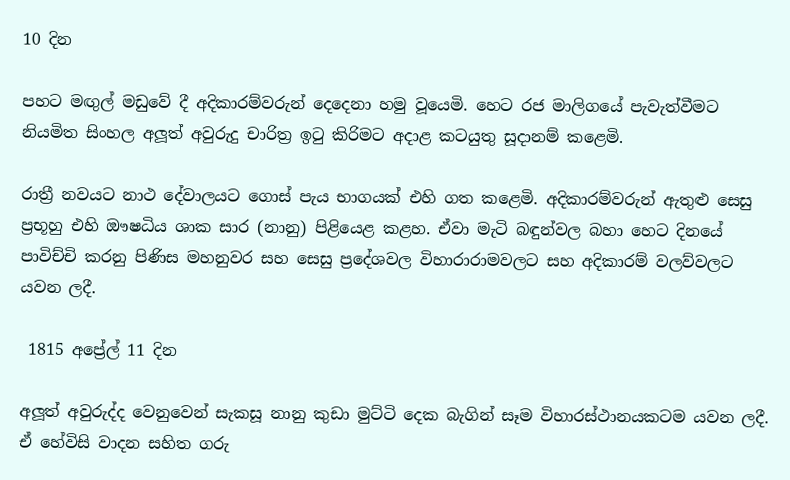10 දින

පහට මඟුල් මඩුවේ දී අදිකාරම්වරුන් දෙදෙනා හමු වූයෙමි. හෙට රජ මාලිගයේ පැවැත්වීමට නියමිත සිංහල අලූත් අවුරුදු චාරිත්‍ර ඉටු කිරිමට අදාළ කටයුතු සූදානම් කළෙමි.

රාත්‍රී නවයට නාථ දේවාලයට ගොස් පැය භාගයක් එහි ගත කළෙමි. අදිකාරම්වරුන් ඇතුළු සෙසු ප්‍රභූහු එහි ඖෂධිය ශාක සාර (නානු) පිළියෙළ කළහ. ඒවා මැටි බඳුන්වල බහා හෙට දිනයේ පාවිච්චි කරනු පිණිස මහනුවර සහ සෙසු ප්‍රදේශවල විහාරාරාමවලට සහ අදිකාරම් වලව්වලට යවන ලදී.

 1815 අප්‍රේල් 11 දින

අලූත් අවුරුද්ද වෙනුවෙන් සැකසූ නානු කුඩා මුට්ටි දෙක බැගින් සෑම විහාරස්ථානයකටම යවන ලදී. ඒ හේවිසි වාදන සහිත ගරු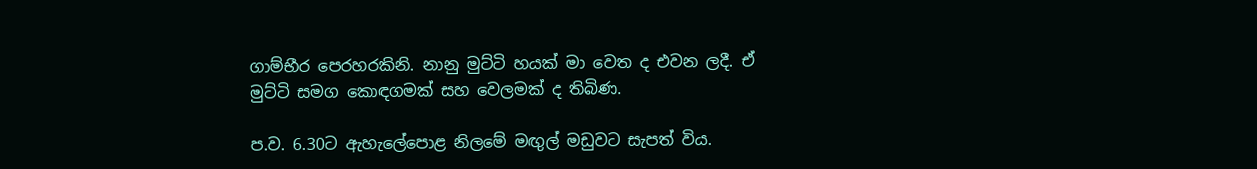ගාම්භීර පෙරහරකිනි. නානු මුට්ටි හයක් මා වෙත ද එවන ලදී. ඒ මුට්ටි සමග කොඳගමක් සහ වෙලමක් ද තිබිණ.

ප.ව. 6.30ට ඇහැලේපොළ නිලමේ මඟුල් මඩුවට සැපත් විය.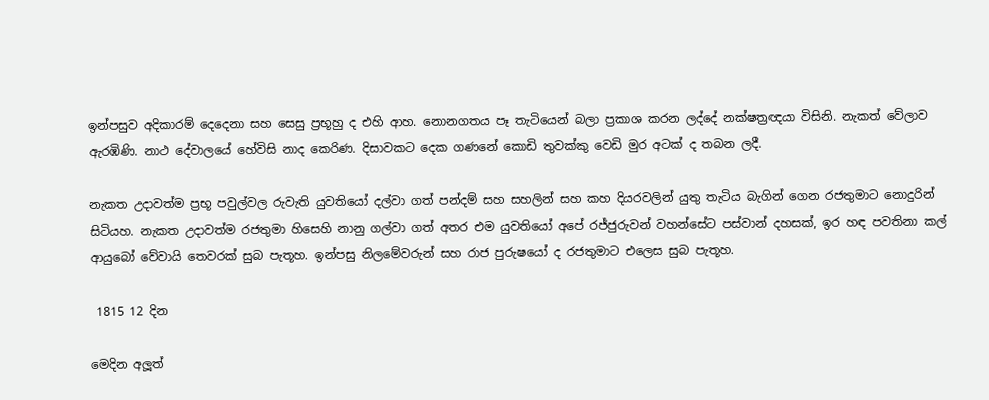ඉන්පසුව අදිකාරම් දෙදෙනා සහ සෙසු ප්‍රභූහු ද එහි ආහ. නොනගතය පෑ තැටියෙන් බලා ප්‍රකාශ කරන ලද්දේ නක්ෂත්‍රඥයා විසිනි. නැකත් වේලාව ඇරඹිණි. නාථ දේවාලයේ හේවිසි නාද කෙරිණ. දිසාවකට දෙක ගණනේ කොඩි තුවක්කු වෙඩි මුර අටක් ද තබන ලදී.

නැකත උදාවත්ම ප්‍රභූ පවුල්වල රුවැති යුවතියෝ දල්වා ගත් පන්දම් සහ සහලින් සහ කහ දියරවලින් යුතු තැටිය බැගින් ගෙන රජතුමාට නොදුරින් සිටියහ. නැකත උදාවත්ම රජතුමා හිසෙහි නානු ගල්වා ගත් අතර එම යුවතියෝ අපේ රජ්ජුරුවන් වහන්සේට පස්වාන් දහසක්, ඉර හඳ පවතිනා කල් ආයුබෝ වේවායි තෙවරක් සුබ පැතූහ. ඉන්පසු නිලමේවරුන් සහ රාජ පුරුෂයෝ ද රජතුමාට එලෙස සුබ පැතූහ.

 1815 12 දින

මෙදින අලූත්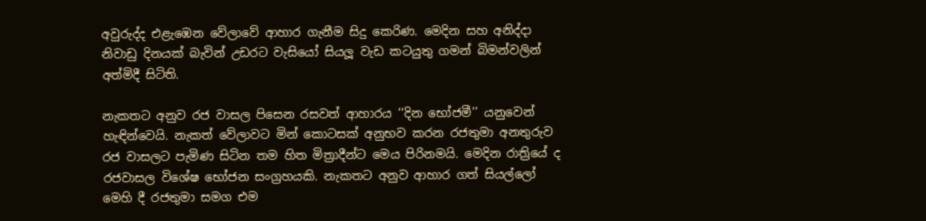අවුරුද්ද එළැඹෙන වේලාවේ ආහාර ගැනීම සිදු කෙරිණ. මෙදින සහ අනිද්දා නිවාඩු දිනයක් බැවින් උඩරට වැසියෝ සියලූ වැඩ කටයුතු ගමන් බිමන්වලින් අත්මිදී සිටිති.

නැකතට අනුව රජ වාසල පිසෙන රසවත් ආහාරය ‘‘දින භෝජමී’’ යනුවෙන් හැඳින්වෙයි. නැකත් වේලාවට මින් කොටසක් අනුභව කරන රජතුමා අනතුරුව රජ වාසලට පැමිණ සිටින තම හිත මිත්‍රාදීන්ට මෙය පිරිනමයි. මෙදින රාත්‍රියේ ද රජවාසල විශේෂ භෝජන සංග්‍රහයකි. නැකතට අනුව ආහාර ගත් සියල්ලෝ මෙහි දී රජතුමා සමග එම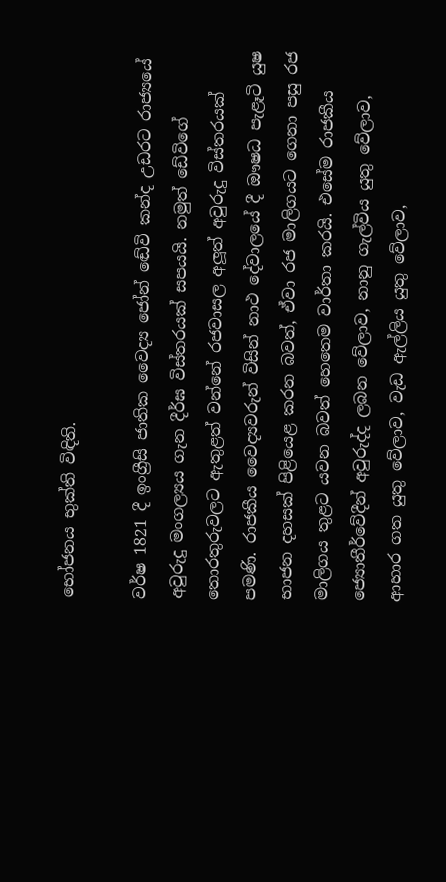භෝජනය භුක්ති විඳිති.

වර්ෂ 1821 දී ඉංග්‍රීසි ජාතික වෛද්‍ය ජෝන් ඬේවි කන්ද උඩරට රාජ්‍යයේ අවුරුදු මංගල්‍යය ගැන දීර්ඝ විස්තරයක් සපයයි. නමුත් ඩේවිගේ තොරතුරුවලට ඇතුළත් වන්නේ රජවාසල අලූත් අවුරුදු විස්තරයක් පමණි. රාජකීය වෛද්‍යවරුන් විසින් නාථ දේවාලයේ දී ඖෂධ පැළෑටි යුෂ භාජන දහසක් පිළියෙළ කරන බවත්, ඒවා රජ මාලිගයට ගෙනා පසු රජ මාලිගය තුළට යවන බවත් හෙතෙම වාර්තා කරයි. එසේම රාජකීය ජ්‍යොතීර්වේදීන් අවුරුද්ද ලබන වේලාව, නානු ගැල්විය යුතු වේලාව, ආහාර ගත යුතු වේලාව, වැඩ ඇල්ලිය යුතු වේලාව,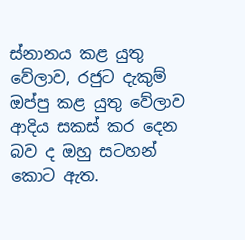ස්නානය කළ යුතු වේලාව, රජුට දැකුම් ඔප්පු කළ යුතු වේලාව ආදිය සකස් කර දෙන බව ද ඔහු සටහන් කොට ඇත.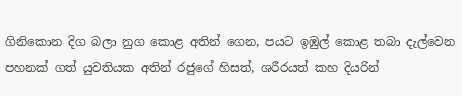ගිනිකොන දිග බලා නුග කොළ අතින් ගෙන, පයට ඉඹුල් කොළ තබා දැල්වෙන පහනක් ගත් යුවතියක අතින් රජුගේ හිසත්, ශරීරයත් කහ දියරින්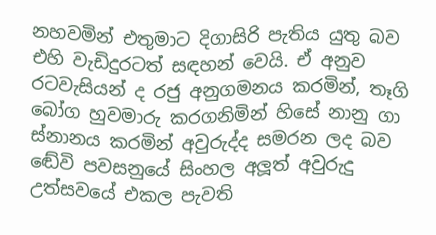නහවමින් එතුමාට දිගාසිරි පැතිය යුතු බව එහි වැඩිදුරටත් සඳහන් වෙයි. ඒ අනුව රටවැසියන් ද රජු අනුගමනය කරමින්, තෑගි බෝග හුවමාරු කරගනිමින් හිසේ නානු ගා ස්නානය කරමින් අවුරුද්ද සමරන ලද බව ඬේවි පවසනුයේ සිංහල අලූත් අවුරුදු උත්සවයේ එකල පැවති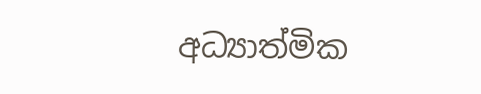අධ්‍යාත්මික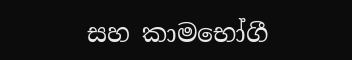සහ කාමභෝගී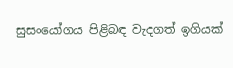සුසංයෝගය පිළිබඳ වැදගත් ඉගියක්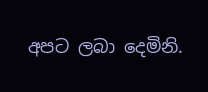අපට ලබා දෙමිනි.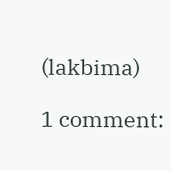(lakbima)

1 comment: